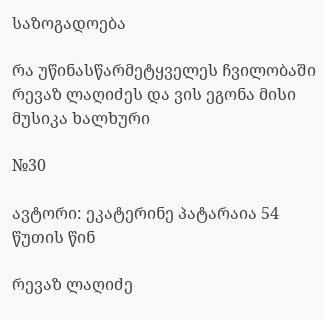საზოგადოება

რა უწინასწარმეტყველეს ჩვილობაში რევაზ ლაღიძეს და ვის ეგონა მისი მუსიკა ხალხური

№30

ავტორი: ეკატერინე პატარაია 54 წუთის წინ

რევაზ ლაღიძე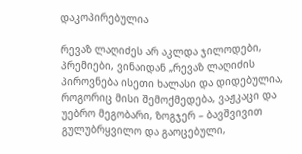დაკოპირებულია

რევაზ ლაღიძეს არ აკლდა ჯილოდები, პრემიები, ვინაიდან „რევაზ ლაღიძის პიროვნება ისეთი ხალასი და დიდებულია, როგორიც მისი შემოქმედება, ვაჟკაცი და უებრო მეგობარი, ზოგჯერ – ბავშვივით გულუბრყვილო და გაოცებული,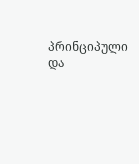პრინციპული და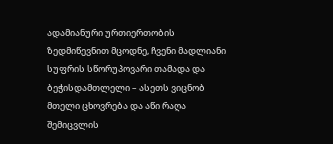ადამიანური ურთიერთობის ზედმიწევნით მცოდნე, ჩვენი მადლიანი სუფრის სწორუპოვარი თამადა და ბეჭისდამთლელი – ასეთს ვიცნობ მთელი ცხოვრება და აწი რაღა შემიცვლის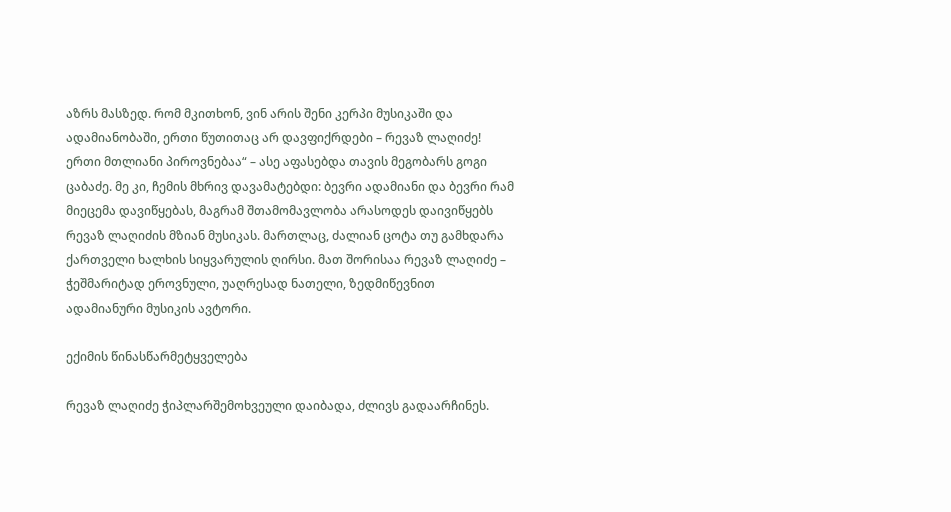აზრს მასზედ. რომ მკითხონ, ვინ არის შენი კერპი მუსიკაში და ადამიანობაში, ერთი წუთითაც არ დავფიქრდები – რევაზ ლაღიძე! ერთი მთლიანი პიროვნებაა“ – ასე აფასებდა თავის მეგობარს გოგი ცაბაძე. მე კი, ჩემის მხრივ დავამატებდი: ბევრი ადამიანი და ბევრი რამ მიეცემა დავიწყებას, მაგრამ შთამომავლობა არასოდეს დაივიწყებს რევაზ ლაღიძის მზიან მუსიკას. მართლაც, ძალიან ცოტა თუ გამხდარა ქართველი ხალხის სიყვარულის ღირსი. მათ შორისაა რევაზ ლაღიძე – ჭეშმარიტად ეროვნული, უაღრესად ნათელი, ზედმიწევნით ადამიანური მუსიკის ავტორი.

ექიმის წინასწარმეტყველება

რევაზ ლაღიძე ჭიპლარშემოხვეული დაიბადა, ძლივს გადაარჩინეს.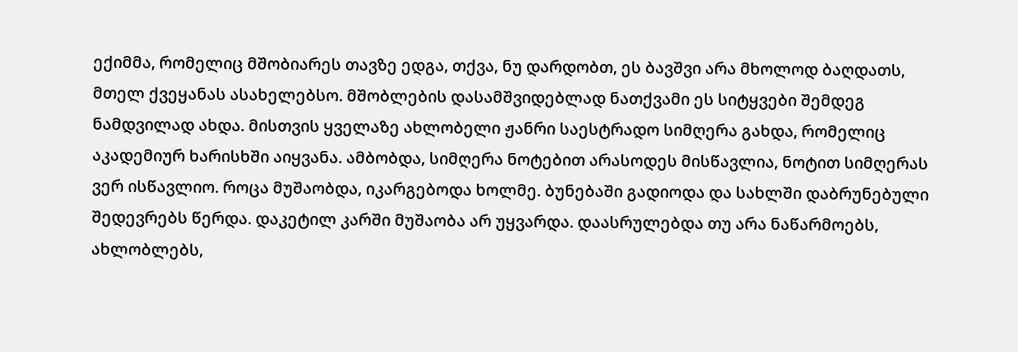ექიმმა, რომელიც მშობიარეს თავზე ედგა, თქვა, ნუ დარდობთ, ეს ბავშვი არა მხოლოდ ბაღდათს, მთელ ქვეყანას ასახელებსო. მშობლების დასამშვიდებლად ნათქვამი ეს სიტყვები შემდეგ ნამდვილად ახდა. მისთვის ყველაზე ახლობელი ჟანრი საესტრადო სიმღერა გახდა, რომელიც აკადემიურ ხარისხში აიყვანა. ამბობდა, სიმღერა ნოტებით არასოდეს მისწავლია, ნოტით სიმღერას ვერ ისწავლიო. როცა მუშაობდა, იკარგებოდა ხოლმე. ბუნებაში გადიოდა და სახლში დაბრუნებული შედევრებს წერდა. დაკეტილ კარში მუშაობა არ უყვარდა. დაასრულებდა თუ არა ნაწარმოებს, ახლობლებს,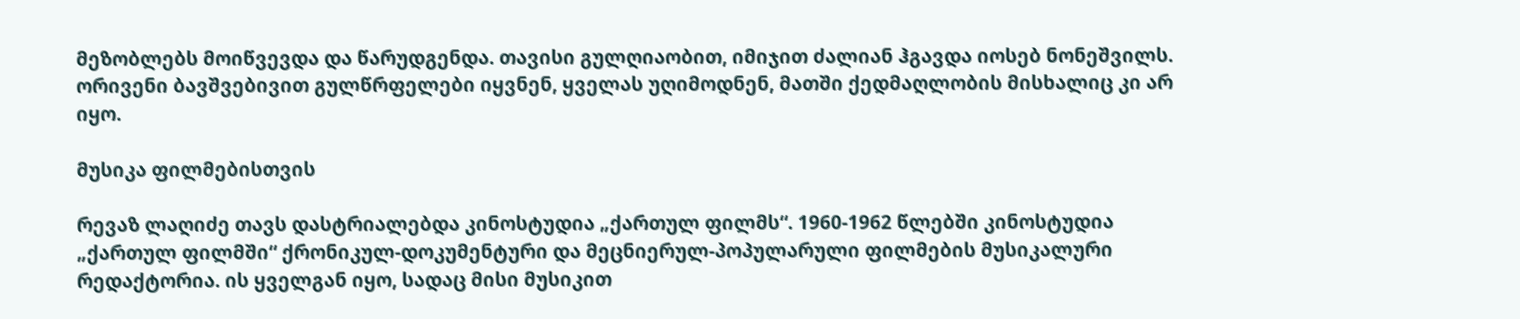მეზობლებს მოიწვევდა და წარუდგენდა. თავისი გულღიაობით, იმიჯით ძალიან ჰგავდა იოსებ ნონეშვილს. ორივენი ბავშვებივით გულწრფელები იყვნენ, ყველას უღიმოდნენ, მათში ქედმაღლობის მისხალიც კი არ იყო.

მუსიკა ფილმებისთვის

რევაზ ლაღიძე თავს დასტრიალებდა კინოსტუდია „ქართულ ფილმს“. 1960-1962 წლებში კინოსტუდია „ქართულ ფილმში“ ქრონიკულ-დოკუმენტური და მეცნიერულ-პოპულარული ფილმების მუსიკალური რედაქტორია. ის ყველგან იყო, სადაც მისი მუსიკით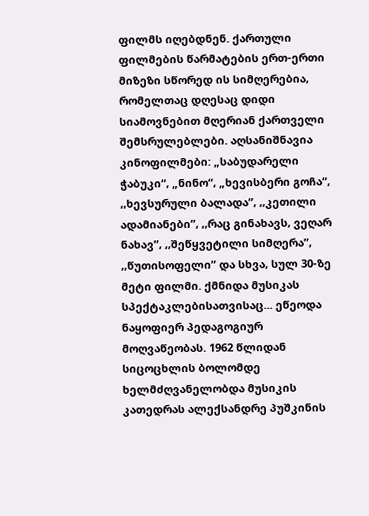ფილმს იღებდნენ. ქართული ფილმების წარმატების ერთ-ერთი მიზეზი სწორედ ის სიმღერებია, რომელთაც დღესაც დიდი სიამოვნებით მღერიან ქართველი შემსრულებლები. აღსანიშნავია კინოფილმები: „საბუდარელი ჭაბუკი“, „ნინო“, „ხევისბერი გოჩა“, ,,ხევსურული ბალადა”, ,,კეთილი ადამიანები”, ,,რაც გინახავს, ვეღარ ნახავ”, ,,შეწყვეტილი სიმღერა”, ,,წუთისოფელი” და სხვა, სულ 30-ზე მეტი ფილმი. ქმნიდა მუსიკას სპექტაკლებისათვისაც... ეწეოდა ნაყოფიერ პედაგოგიურ მოღვაწეობას. 1962 წლიდან სიცოცხლის ბოლომდე ხელმძღვანელობდა მუსიკის კათედრას ალექსანდრე პუშკინის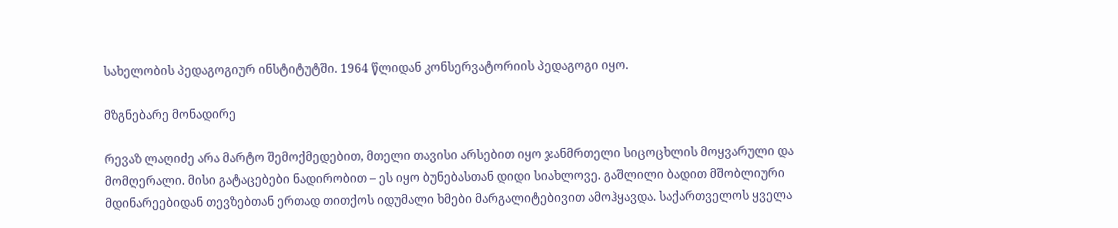სახელობის პედაგოგიურ ინსტიტუტში. 1964 წლიდან კონსერვატორიის პედაგოგი იყო.

მზგნებარე მონადირე

რევაზ ლაღიძე არა მარტო შემოქმედებით, მთელი თავისი არსებით იყო ჯანმრთელი სიცოცხლის მოყვარული და მომღერალი. მისი გატაცებები ნადირობით – ეს იყო ბუნებასთან დიდი სიახლოვე. გაშლილი ბადით მშობლიური მდინარეებიდან თევზებთან ერთად თითქოს იდუმალი ხმები მარგალიტებივით ამოჰყავდა. საქართველოს ყველა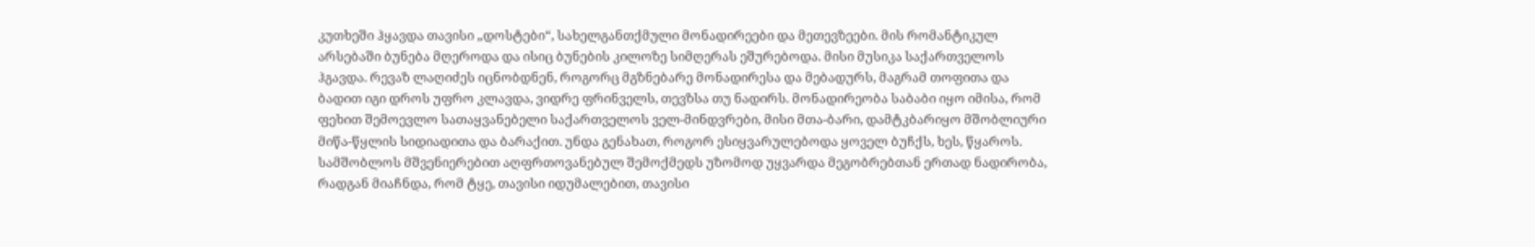კუთხეში ჰყავდა თავისი „დოსტები“, სახელგანთქმული მონადირეები და მეთევზეები. მის რომანტიკულ არსებაში ბუნება მღეროდა და ისიც ბუნების კილოზე სიმღერას ეშურებოდა. მისი მუსიკა საქართველოს ჰგავდა. რევაზ ლაღიძეს იცნობდნენ, როგორც მგზნებარე მონადირესა და მებადურს, მაგრამ თოფითა და ბადით იგი დროს უფრო კლავდა, ვიდრე ფრინველს, თევზსა თუ ნადირს. მონადირეობა საბაბი იყო იმისა, რომ ფეხით შემოევლო სათაყვანებელი საქართველოს ველ-მინდვრები, მისი მთა-ბარი, დამტკბარიყო მშობლიური მიწა-წყლის სიდიადითა და ბარაქით. უნდა გენახათ, როგორ ესიყვარულებოდა ყოველ ბუჩქს, ხეს, წყაროს. სამშობლოს მშვენიერებით აღფრთოვანებულ შემოქმედს უზომოდ უყვარდა მეგობრებთან ერთად ნადირობა, რადგან მიაჩნდა, რომ ტყე, თავისი იდუმალებით, თავისი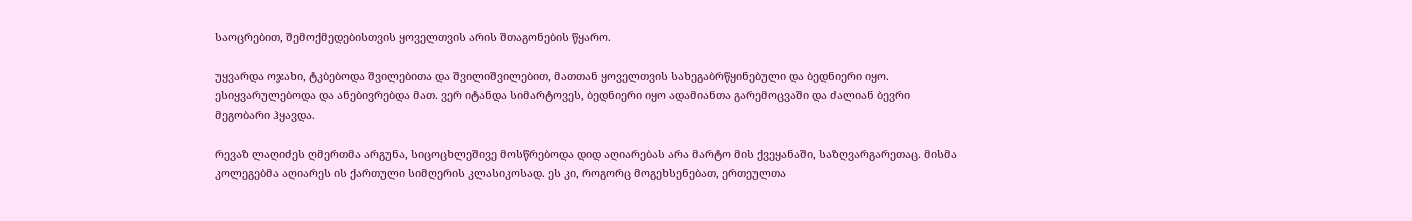საოცრებით, შემოქმედებისთვის ყოველთვის არის შთაგონების წყარო.

უყვარდა ოჯახი, ტკბებოდა შვილებითა და შვილიშვილებით, მათთან ყოველთვის სახეგაბრწყინებული და ბედნიერი იყო. ესიყვარულებოდა და ანებივრებდა მათ. ვერ იტანდა სიმარტოვეს, ბედნიერი იყო ადამიანთა გარემოცვაში და ძალიან ბევრი მეგობარი ჰყავდა.

რევაზ ლაღიძეს ღმერთმა არგუნა, სიცოცხლეშივე მოსწრებოდა დიდ აღიარებას არა მარტო მის ქვეყანაში, საზღვარგარეთაც. მისმა კოლეგებმა აღიარეს ის ქართული სიმღერის კლასიკოსად. ეს კი, როგორც მოგეხსენებათ, ერთეულთა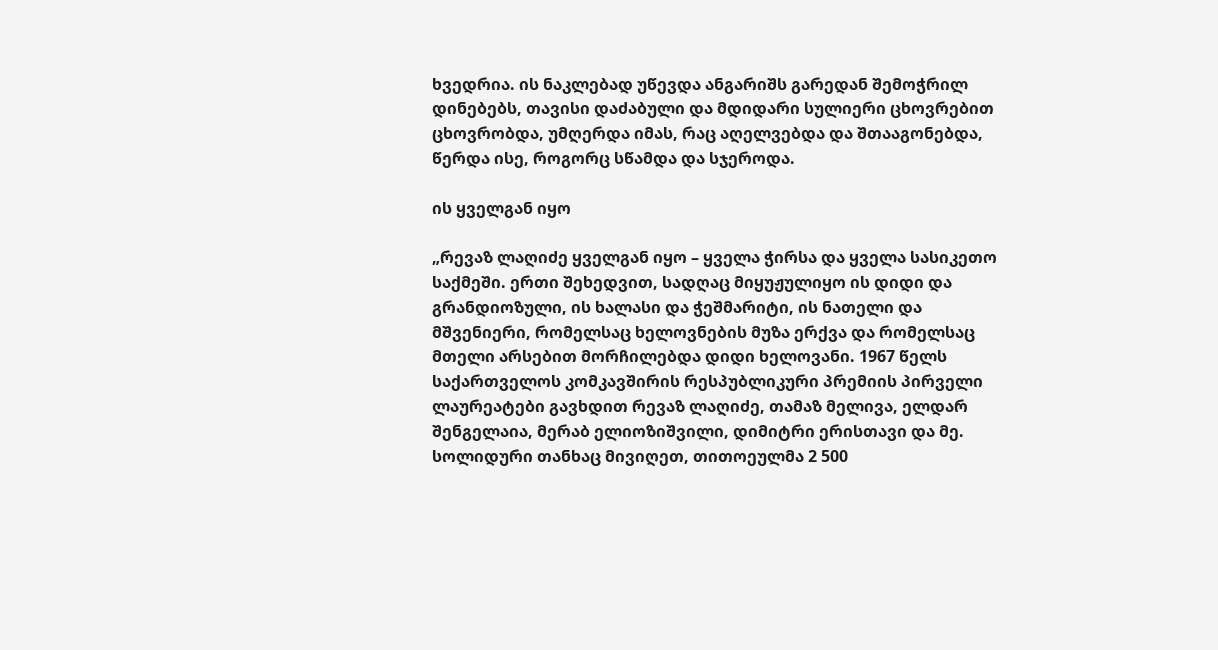ხვედრია. ის ნაკლებად უწევდა ანგარიშს გარედან შემოჭრილ დინებებს, თავისი დაძაბული და მდიდარი სულიერი ცხოვრებით ცხოვრობდა, უმღერდა იმას, რაც აღელვებდა და შთააგონებდა, წერდა ისე, როგორც სწამდა და სჯეროდა.

ის ყველგან იყო

„რევაზ ლაღიძე ყველგან იყო – ყველა ჭირსა და ყველა სასიკეთო საქმეში. ერთი შეხედვით, სადღაც მიყუჟულიყო ის დიდი და გრანდიოზული, ის ხალასი და ჭეშმარიტი, ის ნათელი და მშვენიერი, რომელსაც ხელოვნების მუზა ერქვა და რომელსაც მთელი არსებით მორჩილებდა დიდი ხელოვანი. 1967 წელს საქართველოს კომკავშირის რესპუბლიკური პრემიის პირველი ლაურეატები გავხდით რევაზ ლაღიძე, თამაზ მელივა, ელდარ შენგელაია, მერაბ ელიოზიშვილი, დიმიტრი ერისთავი და მე. სოლიდური თანხაც მივიღეთ, თითოეულმა 2 500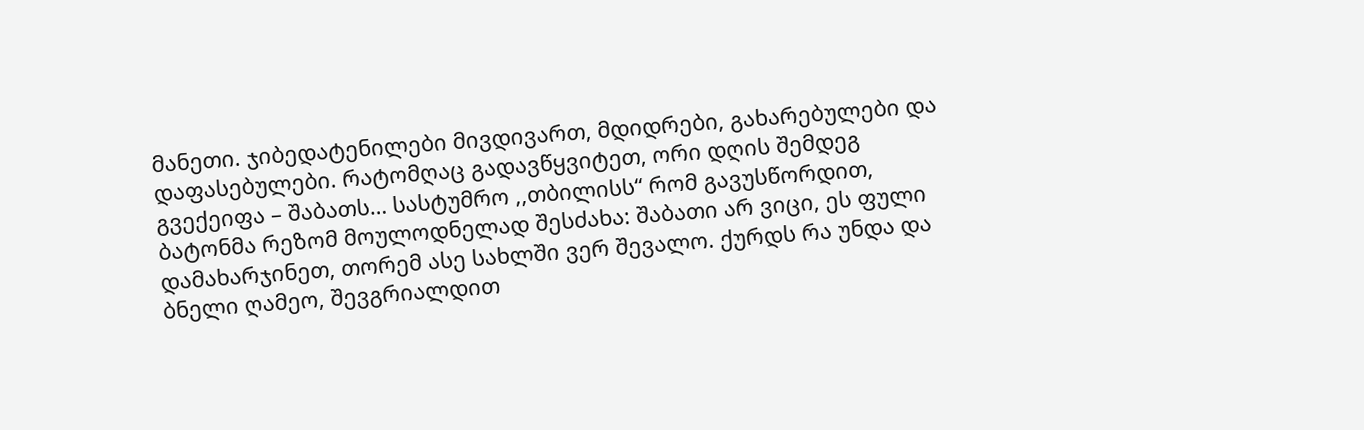მანეთი. ჯიბედატენილები მივდივართ, მდიდრები, გახარებულები და დაფასებულები. რატომღაც გადავწყვიტეთ, ორი დღის შემდეგ გვექეიფა – შაბათს… სასტუმრო ,,თბილისს“ რომ გავუსწორდით, ბატონმა რეზომ მოულოდნელად შესძახა: შაბათი არ ვიცი, ეს ფული დამახარჯინეთ, თორემ ასე სახლში ვერ შევალო. ქურდს რა უნდა და ბნელი ღამეო, შევგრიალდით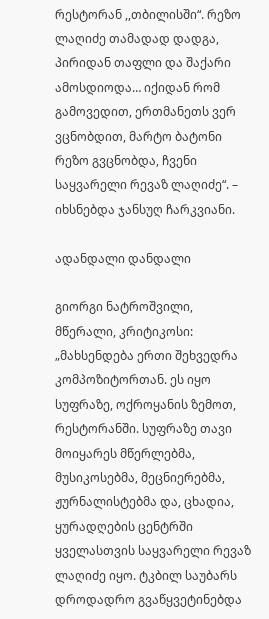რესტორან ,,თბილისში“. რეზო ლაღიძე თამადად დადგა, პირიდან თაფლი და შაქარი ამოსდიოდა… იქიდან რომ გამოვედით, ერთმანეთს ვერ ვცნობდით, მარტო ბატონი რეზო გვცნობდა, ჩვენი საყვარელი რევაზ ლაღიძე“. – იხსნებდა ჯანსუღ ჩარკვიანი.

ადანდალი დანდალი

გიორგი ნატროშვილი, მწერალი, კრიტიკოსი: „მახსენდება ერთი შეხვედრა კომპოზიტორთან. ეს იყო სუფრაზე, ოქროყანის ზემოთ, რესტორანში. სუფრაზე თავი მოიყარეს მწერლებმა, მუსიკოსებმა, მეცნიერებმა, ჟურნალისტებმა და, ცხადია, ყურადღების ცენტრში ყველასთვის საყვარელი რევაზ ლაღიძე იყო. ტკბილ საუბარს დროდადრო გვაწყვეტინებდა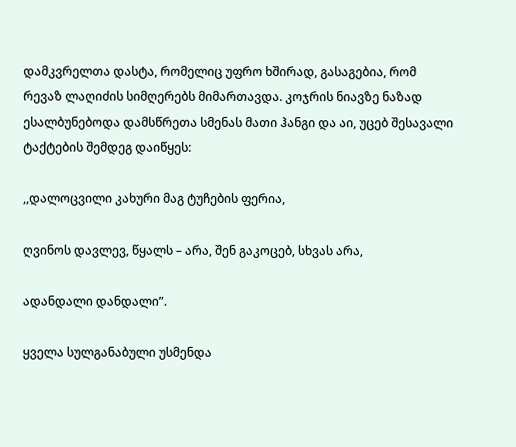დამკვრელთა დასტა, რომელიც უფრო ხშირად, გასაგებია, რომ რევაზ ლაღიძის სიმღერებს მიმართავდა. კოჯრის ნიავზე ნაზად ესალბუნებოდა დამსწრეთა სმენას მათი ჰანგი და აი, უცებ შესავალი ტაქტების შემდეგ დაიწყეს:

,,დალოცვილი კახური მაგ ტუჩების ფერია,

ღვინოს დავლევ, წყალს – არა, შენ გაკოცებ, სხვას არა,

ადანდალი დანდალი”.

ყველა სულგანაბული უსმენდა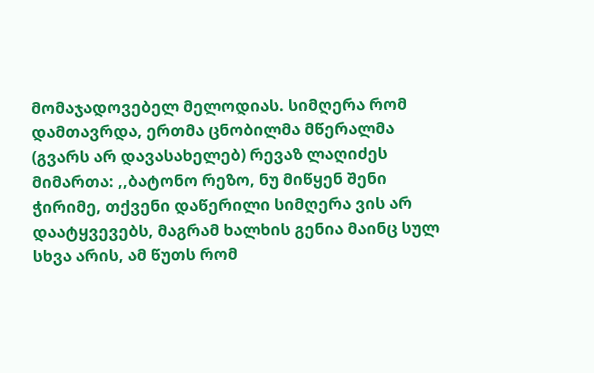მომაჯადოვებელ მელოდიას. სიმღერა რომ დამთავრდა, ერთმა ცნობილმა მწერალმა (გვარს არ დავასახელებ) რევაზ ლაღიძეს მიმართა: ,,ბატონო რეზო, ნუ მიწყენ შენი ჭირიმე, თქვენი დაწერილი სიმღერა ვის არ დაატყვევებს, მაგრამ ხალხის გენია მაინც სულ სხვა არის, ამ წუთს რომ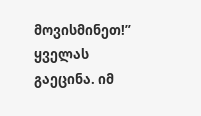მოვისმინეთ!” ყველას გაეცინა. იმ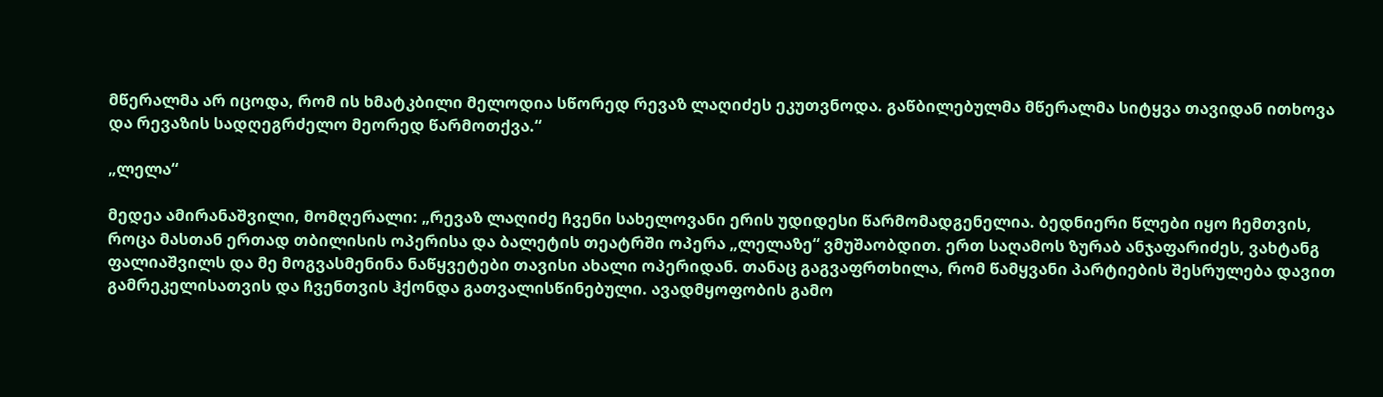მწერალმა არ იცოდა, რომ ის ხმატკბილი მელოდია სწორედ რევაზ ლაღიძეს ეკუთვნოდა. გაწბილებულმა მწერალმა სიტყვა თავიდან ითხოვა და რევაზის სადღეგრძელო მეორედ წარმოთქვა.“

„ლელა“

მედეა ამირანაშვილი, მომღერალი: „რევაზ ლაღიძე ჩვენი სახელოვანი ერის უდიდესი წარმომადგენელია. ბედნიერი წლები იყო ჩემთვის, როცა მასთან ერთად თბილისის ოპერისა და ბალეტის თეატრში ოპერა „ლელაზე“ ვმუშაობდით. ერთ საღამოს ზურაბ ანჯაფარიძეს, ვახტანგ ფალიაშვილს და მე მოგვასმენინა ნაწყვეტები თავისი ახალი ოპერიდან. თანაც გაგვაფრთხილა, რომ წამყვანი პარტიების შესრულება დავით გამრეკელისათვის და ჩვენთვის ჰქონდა გათვალისწინებული. ავადმყოფობის გამო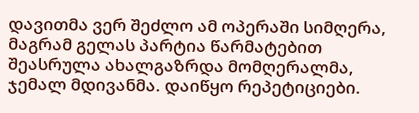დავითმა ვერ შეძლო ამ ოპერაში სიმღერა, მაგრამ გელას პარტია წარმატებით შეასრულა ახალგაზრდა მომღერალმა, ჯემალ მდივანმა. დაიწყო რეპეტიციები.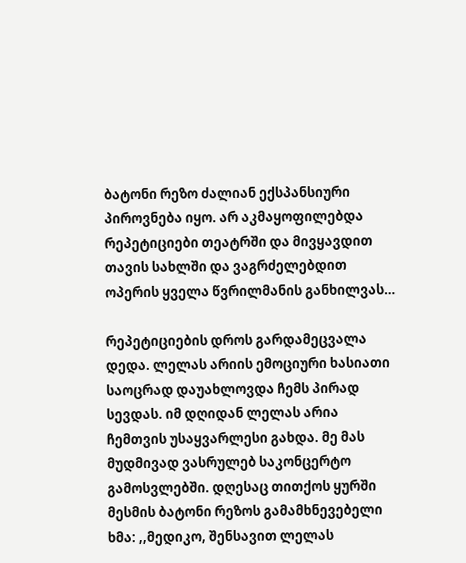ბატონი რეზო ძალიან ექსპანსიური პიროვნება იყო. არ აკმაყოფილებდა რეპეტიციები თეატრში და მივყავდით თავის სახლში და ვაგრძელებდით ოპერის ყველა წვრილმანის განხილვას…

რეპეტიციების დროს გარდამეცვალა დედა. ლელას არიის ემოციური ხასიათი საოცრად დაუახლოვდა ჩემს პირად სევდას. იმ დღიდან ლელას არია ჩემთვის უსაყვარლესი გახდა. მე მას მუდმივად ვასრულებ საკონცერტო გამოსვლებში. დღესაც თითქოს ყურში მესმის ბატონი რეზოს გამამხნევებელი ხმა: ,,მედიკო, შენსავით ლელას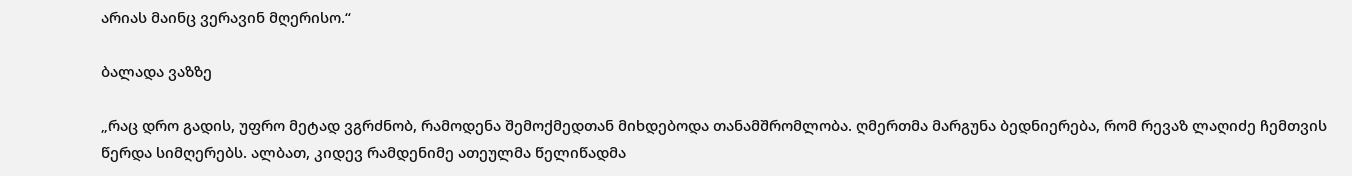არიას მაინც ვერავინ მღერისო.“

ბალადა ვაზზე

„რაც დრო გადის, უფრო მეტად ვგრძნობ, რამოდენა შემოქმედთან მიხდებოდა თანამშრომლობა. ღმერთმა მარგუნა ბედნიერება, რომ რევაზ ლაღიძე ჩემთვის წერდა სიმღერებს. ალბათ, კიდევ რამდენიმე ათეულმა წელიწადმა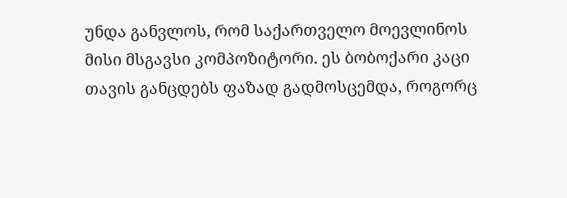უნდა განვლოს, რომ საქართველო მოევლინოს მისი მსგავსი კომპოზიტორი. ეს ბობოქარი კაცი თავის განცდებს ფაზად გადმოსცემდა, როგორც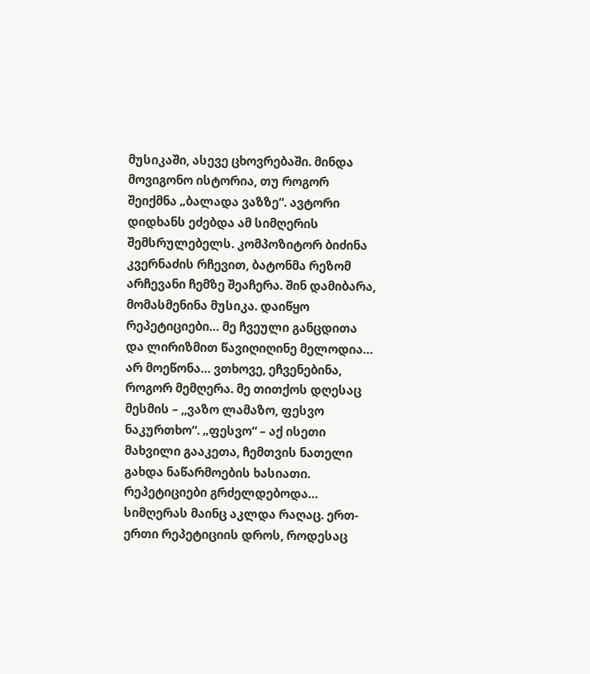მუსიკაში, ასევე ცხოვრებაში. მინდა მოვიგონო ისტორია, თუ როგორ შეიქმნა „ბალადა ვაზზე“. ავტორი დიდხანს ეძებდა ამ სიმღერის შემსრულებელს. კომპოზიტორ ბიძინა კვერნაძის რჩევით, ბატონმა რეზომ არჩევანი ჩემზე შეაჩერა. შინ დამიბარა, მომასმენინა მუსიკა. დაიწყო რეპეტიციები… მე ჩვეული განცდითა და ლირიზმით წავიღიღინე მელოდია… არ მოეწონა… ვთხოვე, ეჩვენებინა, როგორ მემღერა. მე თითქოს დღესაც მესმის – ,,ვაზო ლამაზო, ფესვო ნაკურთხო“. „ფესვო“ – აქ ისეთი მახვილი გააკეთა, ჩემთვის ნათელი გახდა ნაწარმოების ხასიათი. რეპეტიციები გრძელდებოდა… სიმღერას მაინც აკლდა რაღაც. ერთ-ერთი რეპეტიციის დროს, როდესაც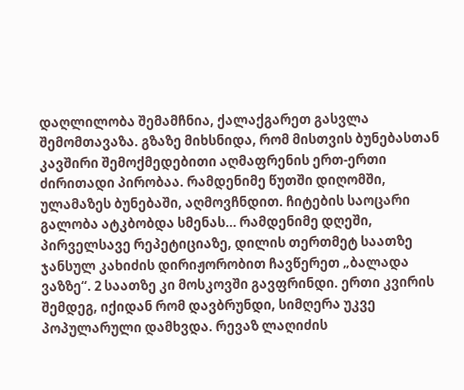დაღლილობა შემამჩნია, ქალაქგარეთ გასვლა შემომთავაზა. გზაზე მიხსნიდა, რომ მისთვის ბუნებასთან კავშირი შემოქმედებითი აღმაფრენის ერთ-ერთი ძირითადი პირობაა. რამდენიმე წუთში დიღომში, ულამაზეს ბუნებაში, აღმოვჩნდით. ჩიტების საოცარი გალობა ატკბობდა სმენას… რამდენიმე დღეში, პირველსავე რეპეტიციაზე, დილის თერთმეტ საათზე ჯანსულ კახიძის დირიჟორობით ჩავწერეთ „ბალადა ვაზზე“. 2 საათზე კი მოსკოვში გავფრინდი. ერთი კვირის შემდეგ, იქიდან რომ დავბრუნდი, სიმღერა უკვე პოპულარული დამხვდა. რევაზ ლაღიძის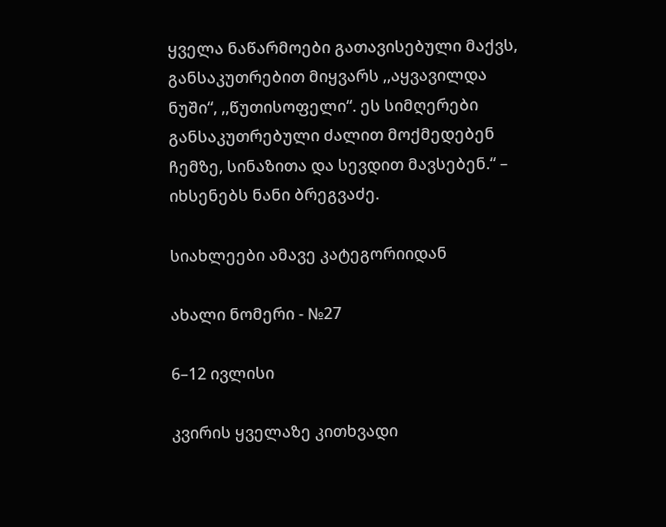ყველა ნაწარმოები გათავისებული მაქვს, განსაკუთრებით მიყვარს ,,აყვავილდა ნუში“, ,,წუთისოფელი“. ეს სიმღერები განსაკუთრებული ძალით მოქმედებენ ჩემზე, სინაზითა და სევდით მავსებენ.“ – იხსენებს ნანი ბრეგვაძე.

სიახლეები ამავე კატეგორიიდან

ახალი ნომერი - №27

6–12 ივლისი

კვირის ყველაზე კითხვადი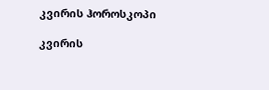კვირის ჰოროსკოპი

კვირის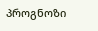პროგნოზი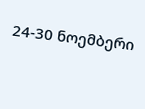24-30 ნოემბერი